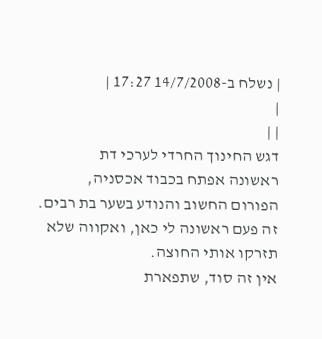| נשלח ב-14/7/2008 17:27 |
|
| |
דגש החינוך החרדי לערכי דת
ראשונה אפתח בכבוד אכסניה, הפורום החשוב והנודע בשער בת רבים.
זה פעם ראשונה לי כאן, ואקווה שלא תזרקו אותי החוצה.
אין זה סוד, שתפארת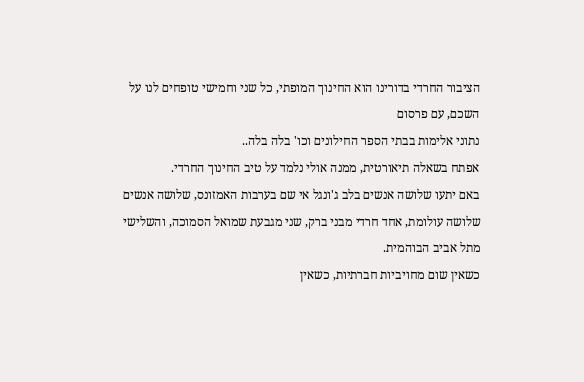הציבור החרדי בדורינו הוא החינוך המופתי, כל שני וחמישי טופחים לנו על השכם, עם פרסום
נתוני אלימות בבתי הספר החילונים וכו' בלה בלה..
אפתח בשאלה תיאורטית, ממנה אולי נלמד על טיב החינוך החרדי.
באם יתעו שלושה אנשים בלב ג'ונגל אי שם בערבות האמזונס, שלושה אנשים שלושה עולומת, אחד חרדי מבני ברק, שני מגבעת שמואל הסמוכה, והשלישי מתל אביב הבוהמית.
כשאין שום מחויביות חברתיות, כשאין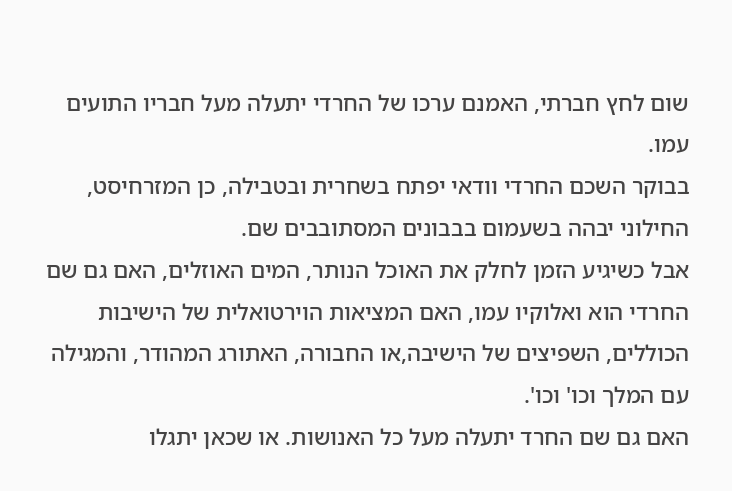שום לחץ חברתי, האמנם ערכו של החרדי יתעלה מעל חבריו התועים עמו.
בבוקר השכם החרדי וודאי יפתח בשחרית ובטבילה, כן המזרחיסט, החילוני יבהה בשעמום בבבונים המסתובבים שם.
אבל כשיגיע הזמן לחלק את האוכל הנותר, המים האוזלים, האם גם שם החרדי הוא ואלוקיו עמו, האם המציאות הוירטואלית של הישיבות הכוללים, השפיצים של הישיבה,או החבורה, האתורג המהודר, והמגילה עם המלך וכו' וכו'.
האם גם שם החרד יתעלה מעל כל האנושות. או שכאן יתגלו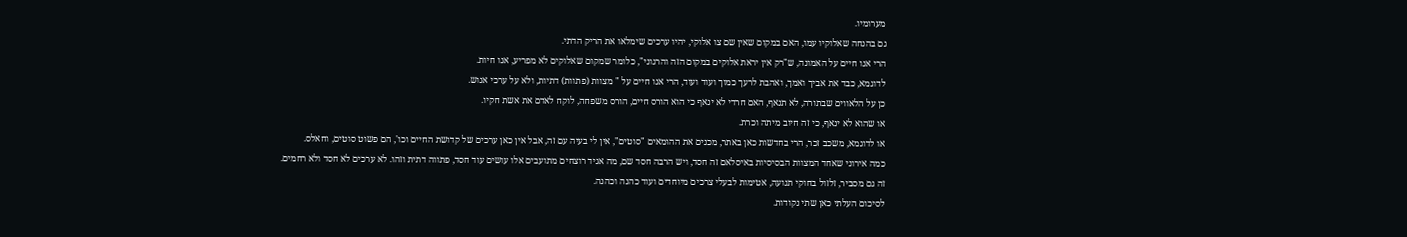מערומיו.
גם בהנחה שאלוקיו עמו, האם במקום שאין שם צו אלוקי, יהיו ערכים שימלאו את הריק הדתי.
הרי אנו חיים על האמונה, ש"רק אין יראת אלוקים במקום הזה והרגוני", כלומר שמקום שאלוקים לא מפריע, אנו חיות.
לדוגמא, כבד את אביך ואמך, ואהבת לרעך כמוך ועוד ועוד, הרי אנו חיים על " מצוות (פתוות) דתיות, ולא על ערכי אנוש.
כן על הלאווים שבתורה, לא תנאף, האם חרדי לא ינאף כי הוא הורס חיים, הורס משפחה, לוקח לאדם את אשת חקיו.
או שהוא לא ינאף, כי זה חיוב מיתה וכרת.
או לדוגמא, משכב זכר, הרי בחדשות כאן באתר, מכנים את ההומאים "סוטים", אין לי בעיה עם זה, אבל אין כאן ערכים של קדושת החיים וכו', הם פשוט סוטים, וחאלס.
כמה אירוני שאחד המצוות הבסיסיות באיסלאם זה חסד, ויש הרבה חסד שם, מה אגיד רוצחים מתועבים אלו עושים עוד חסד, פתווה דתית וזהו. לא ערכים לא חסד ולא רחמים.
זה גם מסביר, זלזול בחוקי תנועה, אטימות לבעלי צרכים מיוחדים ועוד כהנה וכהנה.
לסיכום העלתי כאן שתי נקודות.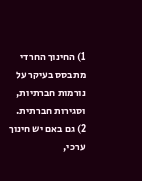1) החינוך החרדי מתבסס בעיקר על נורמות חברתיות, וסגירות חברתית.
2) גם באם יש חינוך ערכי,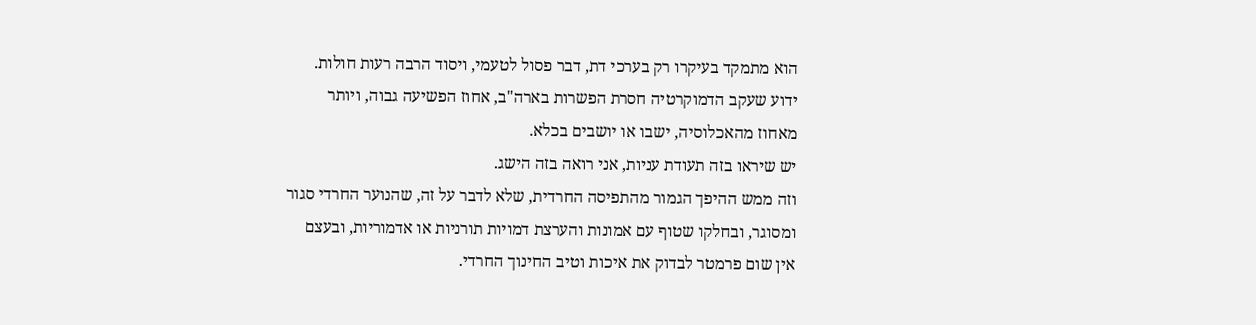הוא מתמקד בעיקרו רק בערכי דת, דבר פסול לטעמי, ויסוד הרבה רעות חולות.
ידוע שעקב הדמוקרטיה חסרת הפשרות בארה"ב, אחוז הפשיעה גבוה, ויותר מאחוז מהאכלוסיה, ישבו או יושבים בכלא.
יש שיראו בזה תעודת עניות, אני רואה בזה הישג.
וזה ממש ההיפך הגמור מהתפיסה החרדית, שלא לדבר על זה, שהנוער החרדי סגור ומסוגר, ובחלקו שטוף עם אמונות והערצת דמויות תורניות או אדמוריות, ובעצם אין שום פרמטר לבדוק את איכות וטיב החינוך החרדי.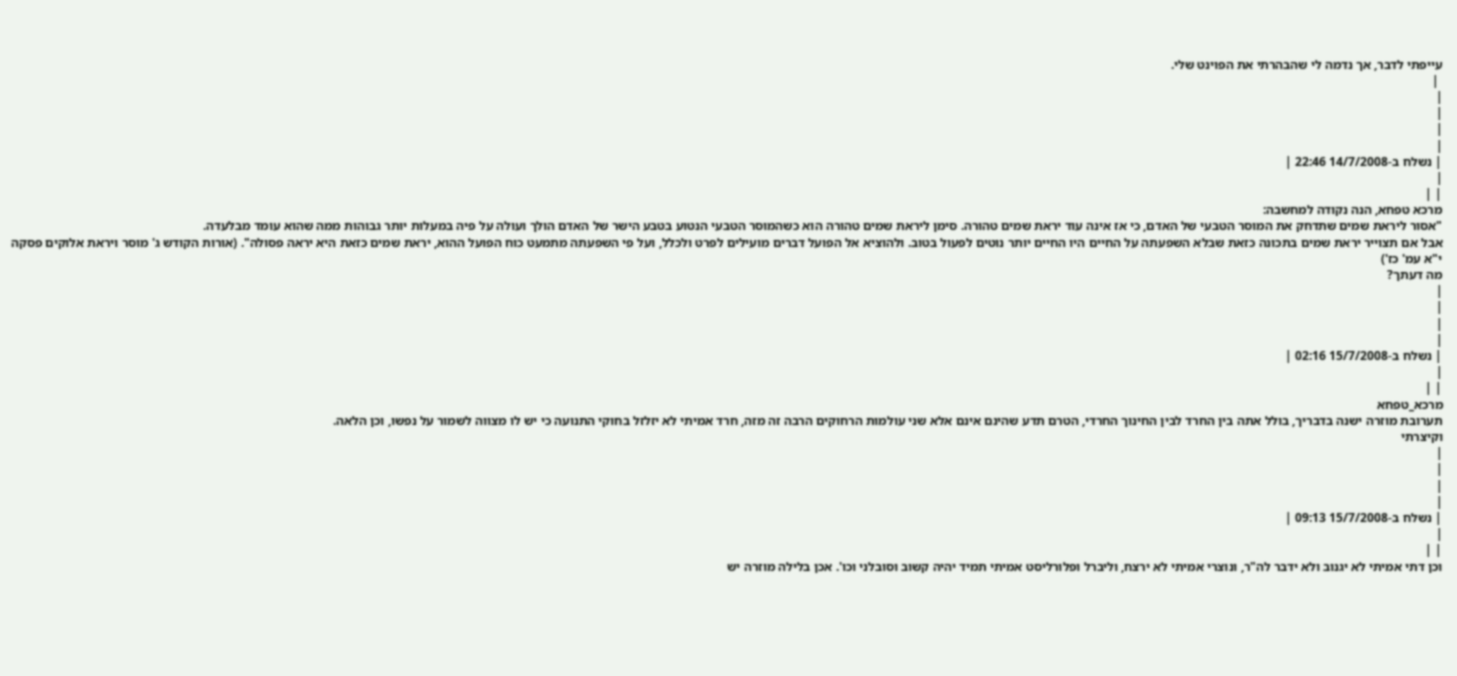עייפתי לדבר, אך נדמה לי שהבהרתי את הפוינט שלי.
 |
|
|
|
|
| נשלח ב-14/7/2008 22:46 |
|
| |
מרכא טפחא, הנה נקודה למחשבה:
"אסור ליראת שמים שתדחק את המוסר הטבעי של האדם, כי אז אינה עוד יראת שמים טהורה. סימן ליראת שמים טהורה הוא כשהמוסר הטבעי הנטוע בטבע הישר של האדם הולך ועולה על פיה במעלות יותר גבוהות ממה שהוא עומד מבלעדה.
אבל אם תצוייר יראת שמים בתכונה כזאת שבלא השפעתה על החיים היו החיים יותר נוטים לפעול בטוב. ולהוציא אל הפועל דברים מועילים לפרט ולכלל, ועל פי השפעתה מתמעט כוח הפועל ההוא, יראת שמים כזאת היא יראה פסולה". (אורות הקודש ג' מוסר ויראת אלוקים פסקה י"א עמ' כז')
מה דעתך?
|
|
|
|
| נשלח ב-15/7/2008 02:16 |
|
| |
מרכא_טפחא
תערובת מוזרה ישנה בדבריך, בולל אתה בין החרד לבין החינוך החרדי, הטרם תדע שהינם אינם אלא שני עולמות הרחוקים הרבה זה מזה, חרד אמיתי לא יזלזל בחוקי התנועה כי יש לו מצווה לשמור על נפשו, וכן הלאה.
וקיצרתי
|
|
|
|
| נשלח ב-15/7/2008 09:13 |
|
| |
וכן דתי אמיתי לא יגנוב ולא ידבר לה"ר, ונוצרי אמיתי לא ירצח, וליברל ופלורליסט אמיתי תמיד יהיה קשוב וסובלני וכו'. אכן בלילה מוזרה יש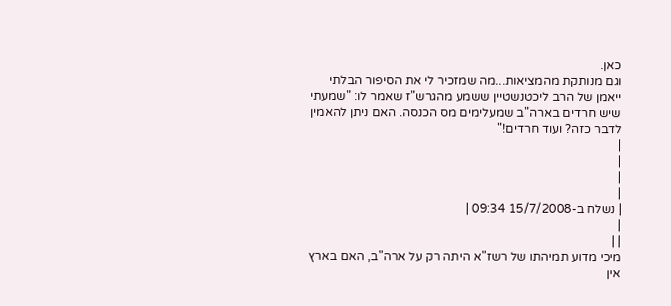כאן.
וגם מנותקת מהמציאות...מה שמזכיר לי את הסיפור הבלתי ייאמן של הרב ליכטנשטיין ששמע מהגרש"ז שאמר לו: "שמעתי שיש חרדים בארה"ב שמעלימים מס הכנסה. האם ניתן להאמין לדבר כזה? ועוד חרדים!"
|
|
|
|
| נשלח ב-15/7/2008 09:34 |
|
| |
מיכי מדוע תמיהתו של רשז"א היתה רק על ארה"ב, האם בארץ אין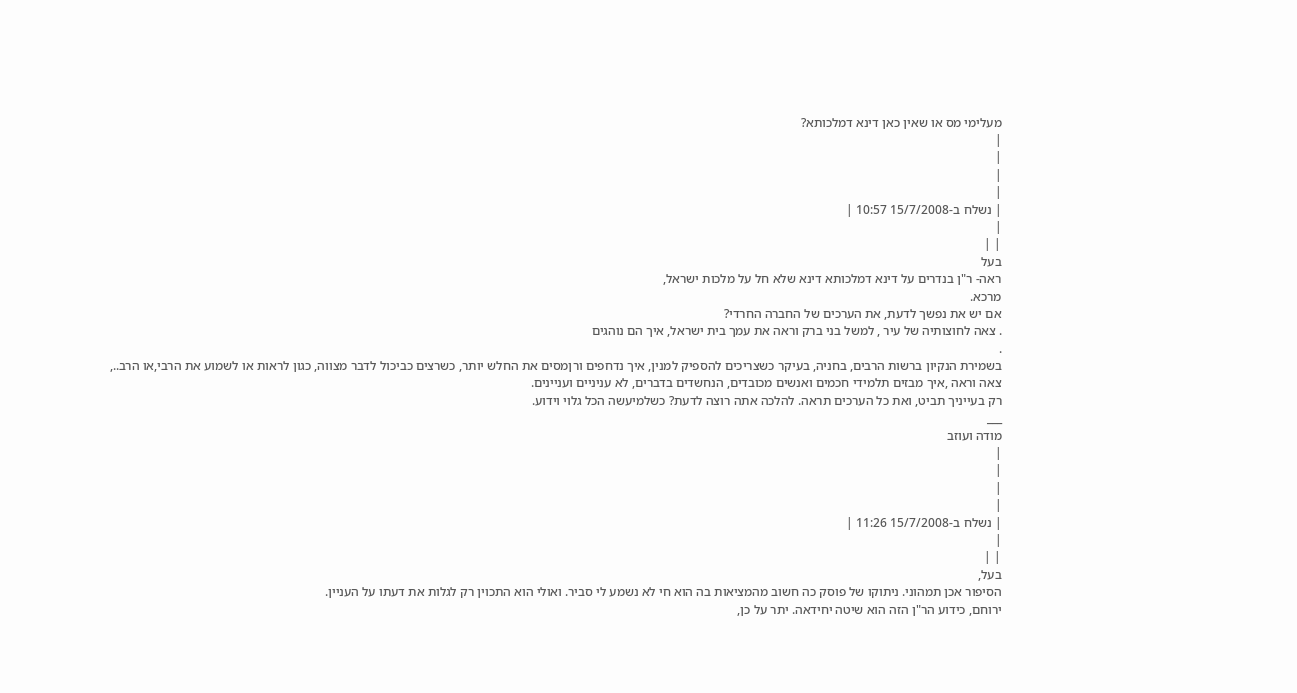מעלימי מס או שאין כאן דינא דמלכותא?
|
|
|
|
| נשלח ב-15/7/2008 10:57 |
|
| |
בעל
ראה- ר"ן בנדרים על דינא דמלכותא דינא שלא חל על מלכות ישראל,
מרכא.
אם יש את נפשך לדעת, את הערכים של החברה החרדי?
. צאה לחוצותיה של עיר , למשל בני ברק וראה את עמך בית ישראל, איך הם נוהגים
.
בשמירת הנקיון ברשות הרבים, בחניה, בעיקר כשצריכים להספיק למנין, איך נדחפים ורןמסים את החלש יותר, כשרצים כביכול לדבר מצווה, כגון לראות או לשמוע את הרבי,או הרב..,
צאה וראה ,איך מבזים תלמידי חכמים ואנשים מכובדים, הנחשדים בדברים, לא עניניים ועניינים.
רק בעייניך תביט, ואת כל הערכים תראה. להלכה אתה רוצה לדעת? כשלמיעשה הכל גלוי וידוע.
___
מודה ועוזב
|
|
|
|
| נשלח ב-15/7/2008 11:26 |
|
| |
בעל,
הסיפור אכן תמהוני. ניתוקו של פוסק כה חשוב מהמציאות בה הוא חי לא נשמע לי סביר. ואולי הוא התכוין רק לגלות את דעתו על העניין.
ירוחם, כידוע הר"ן הזה הוא שיטה יחידאה. יתר על כן,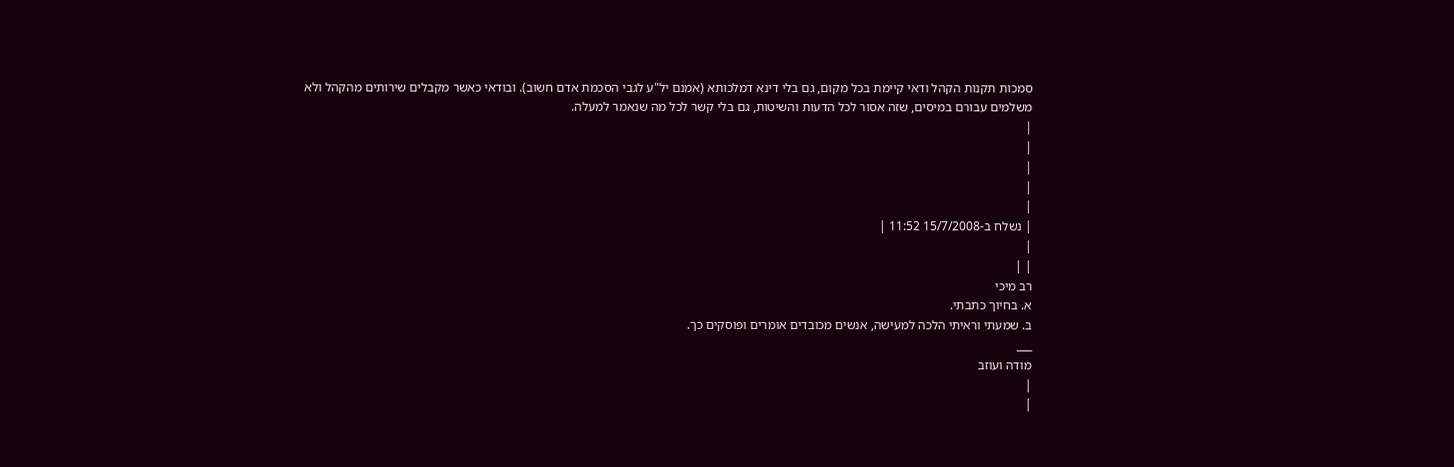סמכות תקנות הקהל ודאי קיימת בכל מקום, גם בלי דינא דמלכותא (אמנם יל"ע לגבי הסכמת אדם חשוב). ובודאי כאשר מקבלים שירותים מהקהל ולא משלמים עבורם במיסים, שזה אסור לכל הדעות והשיטות, גם בלי קשר לכל מה שנאמר למעלה.
|
|
|
|
|
| נשלח ב-15/7/2008 11:52 |
|
| |
רב מיכי
א. בחיוך כתבתי.
ב. שמעתי וראיתי הלכה למעישה, אנשים מכובדים אומרים ופוסקים כך.
___
מודה ועוזב
|
|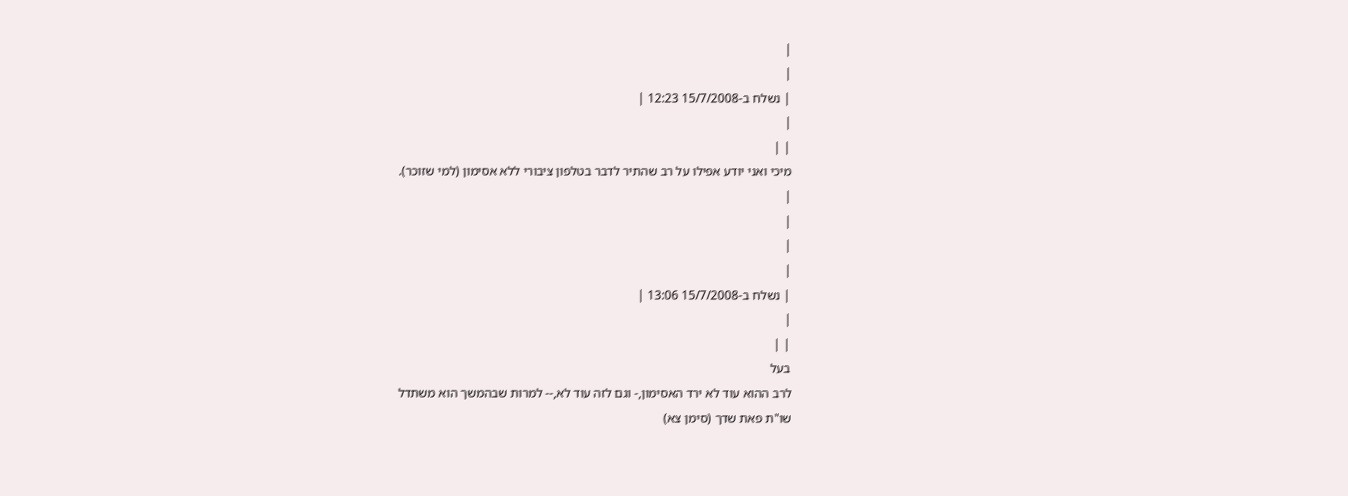|
|
| נשלח ב-15/7/2008 12:23 |
|
| |
מיכי ואני יודע אפילו על רב שהתיר לדבר בטלפון ציבורי ללא אסימון (למי שזוכר).
|
|
|
|
| נשלח ב-15/7/2008 13:06 |
|
| |
בעל
לרב ההוא עוד לא ירד האסימון,- וגם לזה עוד לא,-- למרות שבהמשך הוא משתדל
שו"ת פאת שדך (סימן צא)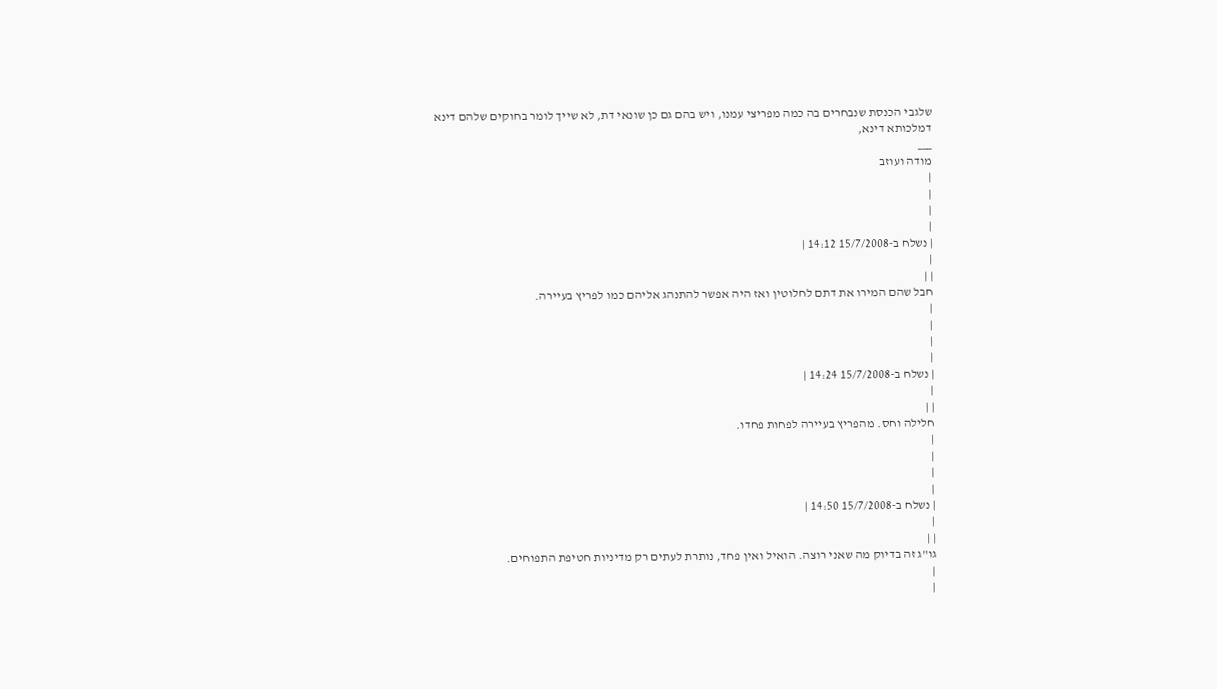שלגבי הכנסת שנבחרים בה כמה מפריצי עמנו, ויש בהם גם כן שונאי דת, לא שייך לומר בחוקים שלהם דינא דמלכותא דינא,
___
מודה ועוזב
|
|
|
|
| נשלח ב-15/7/2008 14:12 |
|
| |
חבל שהם המירו את דתם לחלוטין ואז היה אפשר להתנהג אליהם כמו לפריץ בעיירה.
|
|
|
|
| נשלח ב-15/7/2008 14:24 |
|
| |
חלילה וחס. מהפריץ בעיירה לפחות פחדו.
|
|
|
|
| נשלח ב-15/7/2008 14:50 |
|
| |
גו"ג זה בדיוק מה שאני רוצה. הואיל ואין פחד, נותרת לעתים רק מדיניות חטיפת התפוחים.
|
|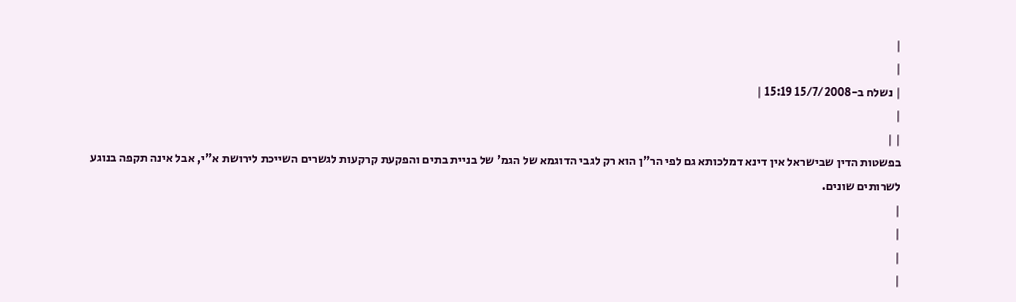|
|
| נשלח ב-15/7/2008 15:19 |
|
| |
בפשטות הדין שבישראל אין דינא דמלכותא גם לפי הר"ן הוא רק לגבי הדוגמא של הגמ' של בניית בתים והפקעת קרקעות לגשרים השייכת לירושת א"י, אבל אינה תקפה בנוגע לשרותים שונים.
|
|
|
|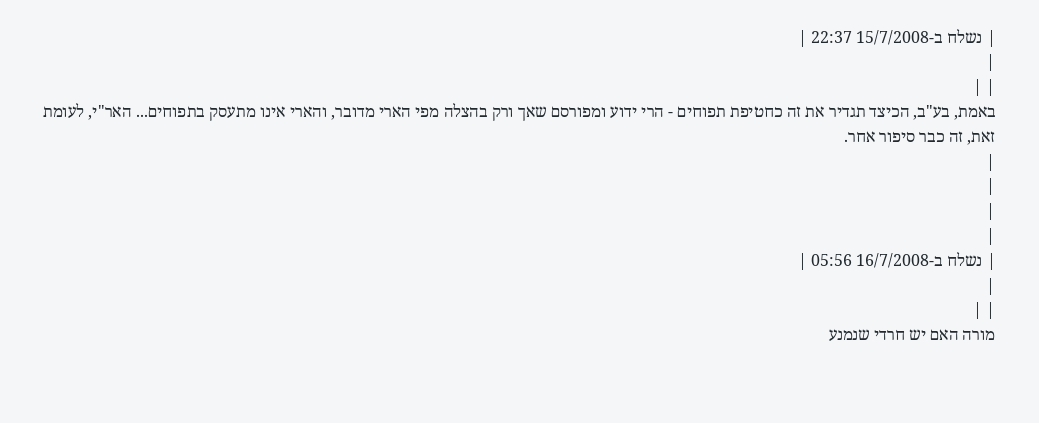| נשלח ב-15/7/2008 22:37 |
|
| |
באמת, בע"ב, הכיצד תגדיר את זה כחטיפת תפוחים - הרי ידוע ומפורסם שאך ורק בהצלה מפי הארי מדובר, והארי אינו מתעסק בתפוחים... האר"י, לעומת זאת, זה כבר סיפור אחר.
|
|
|
|
| נשלח ב-16/7/2008 05:56 |
|
| |
מורה האם יש חרדי שנמנע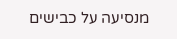מנסיעה על כבישים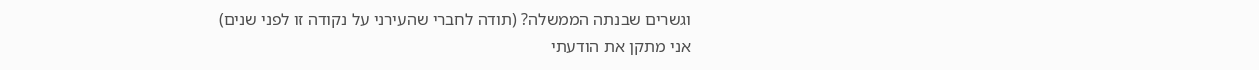וגשרים שבנתה הממשלה? (תודה לחברי שהעירני על נקודה זו לפני שנים)
אני מתקן את הודעתי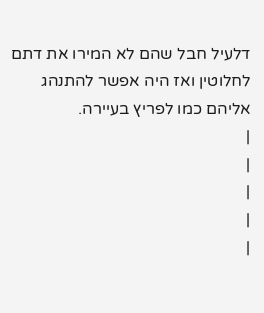דלעיל חבל שהם לא המירו את דתם לחלוטין ואז היה אפשר להתנהג אליהם כמו לפריץ בעיירה.
|
|
|
|
|